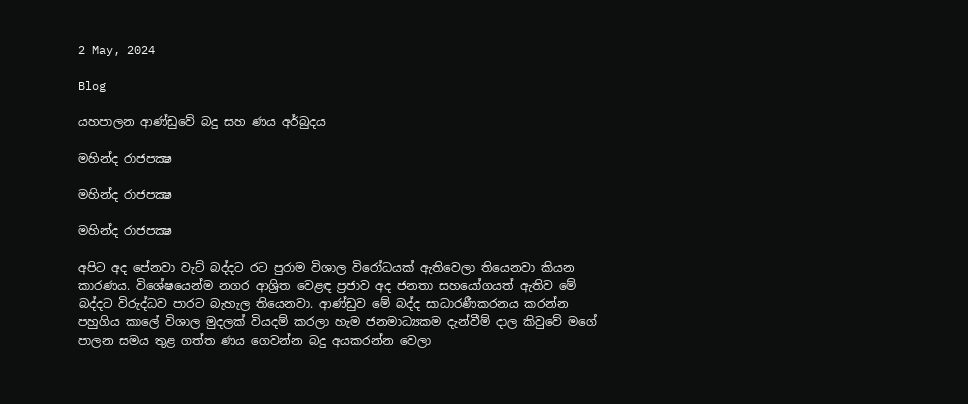2 May, 2024

Blog

යහපාලන ආණ්ඩුවේ බදු සහ ණය අර්බුදය

මහින්ද රාජපක්‍ෂ

මහින්ද රාජපක්‍ෂ

මහින්ද රාජපක්‍ෂ

අපිට අද පේනවා වැට් බද්දට රට පුරාම විශාල විරෝධයක් ඇතිවෙලා තියෙනවා කියන කාරණය. විශේෂයෙන්ම නගර ආශ්‍රිත වෙළඳ ප්‍රජාව අද ජනතා සහයෝගයත් ඇතිව මේ බද්දට විරුද්ධව පාරට බැහැල තියෙනවා. ආණ්ඩුව මේ බද්ද සාධාරණීකරනය කරන්න පහුගිය කාලේ විශාල මුදලක් වියදම් කරලා හැම ජනමාධ්‍යකම දැන්වීම් දාල කිවුවේ මගේ පාලන සමය තුළ ගත්ත ණය ගෙවන්න බදු අයකරන්න වෙලා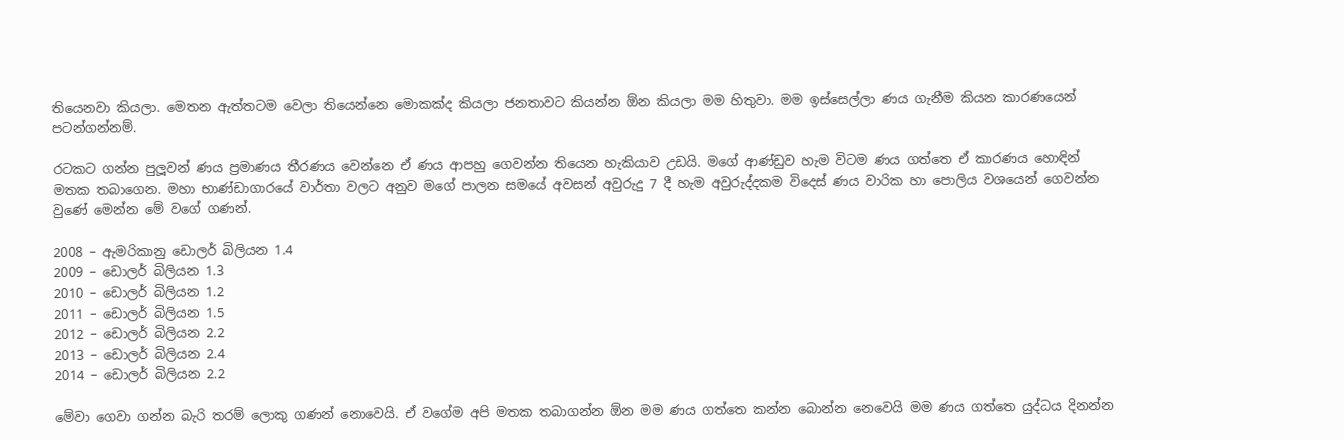තියෙනවා කියලා. මෙතන ඇත්තටම වෙලා තියෙන්නෙ මොකක්ද කියලා ජනතාවට කියන්න ඕන කියලා මම හිතුවා. මම ඉස්සෙල්ලා ණය ගැනීම කියන කාරණයෙන් පටන්ගන්නම්.

රටකට ගන්න පුලූවන් ණය ප්‍රමාණය තීරණය වෙන්නෙ ඒ ණය ආපහු ගෙවන්න තියෙන හැකියාව උඩයි. මගේ ආණ්ඩුව හැම විටම ණය ගත්තෙ ඒ කාරණය හොඳින් මතක තබාගෙන. මහා භාණ්ඩාගාරයේ වාර්තා වලට අනුව මගේ පාලන සමයේ අවසන් අවුරුදු 7 දී හැම අවුරුද්දකම විදෙස් ණය වාරික හා පොලිය වශයෙන් ගෙවන්න වුණේ මෙන්න මේ වගේ ගණන්.

2008 – ඇමරිකානු ඩොලර් බිලියන 1.4
2009 – ඩොලර් බිලියන 1.3
2010 – ඩොලර් බිලියන 1.2
2011 – ඩොලර් බිලියන 1.5
2012 – ඩොලර් බිලියන 2.2
2013 – ඩොලර් බිලියන 2.4
2014 – ඩොලර් බිලියන 2.2

මේවා ගෙවා ගන්න බැරි තරම් ලොකු ගණන් නොවෙයි. ඒ වගේම අපි මතක තබාගන්න ඕන මම ණය ගත්තෙ කන්න බොන්න නෙවෙයි මම ණය ගත්තෙ යුද්ධය දිනන්න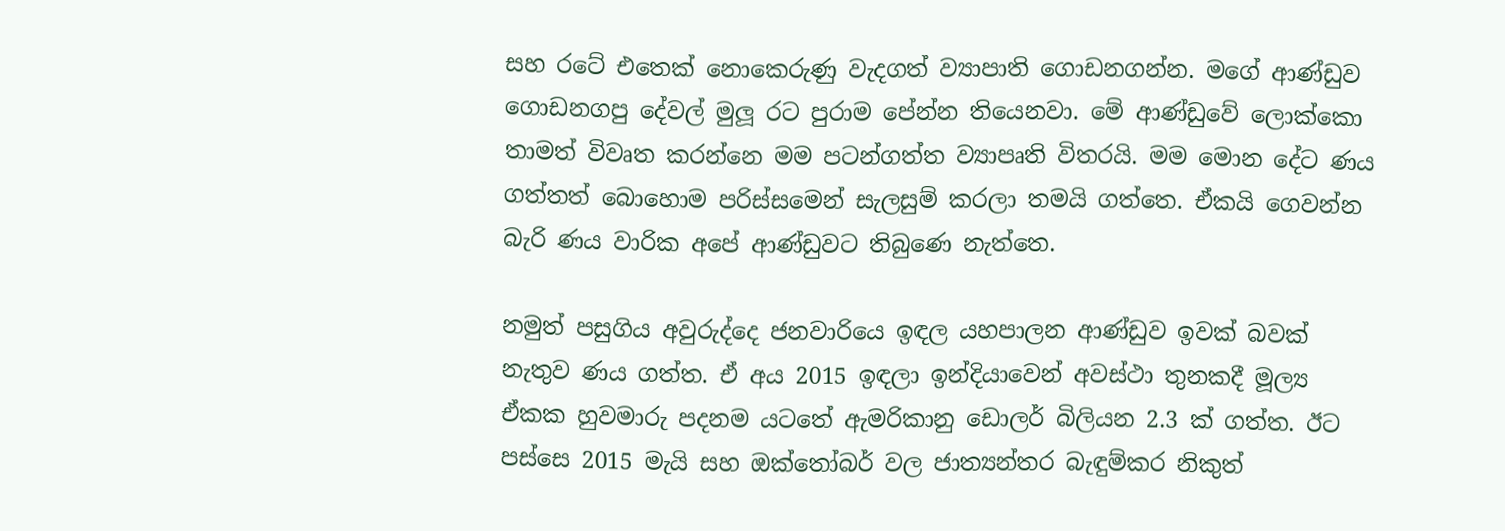සහ රටේ එතෙක් නොකෙරුණු වැදගත් ව්‍යාපාති ගොඩනගන්න. මගේ ආණ්ඩුව ගොඩනගපු දේවල් මුලූ රට පුරාම පේන්න තියෙනවා. මේ ආණ්ඩුවේ ලොක්කො තාමත් විවෘත කරන්නෙ මම පටන්ගත්ත ව්‍යාපෘති විතරයි. මම මොන දේට ණය ගත්තත් බොහොම පරිස්සමෙන් සැලසුම් කරලා තමයි ගත්තෙ. ඒකයි ගෙවන්න බැරි ණය වාරික අපේ ආණ්ඩුවට තිබුණෙ නැත්තෙ.

නමුත් පසුගිය අවුරුද්දෙ ජනවාරියෙ ඉඳල යහපාලන ආණ්ඩුව ඉවක් බවක් නැතුව ණය ගත්ත. ඒ අය 2015 ඉඳලා ඉන්දියාවෙන් අවස්ථා තුනකදී මූල්‍ය ඒකක හුවමාරු පදනම යටතේ ඇමරිකානු ඩොලර් බිලියන 2.3 ක් ගත්ත. ඊට පස්සෙ 2015 මැයි සහ ඔක්තෝබර් වල ජාත්‍යන්තර බැඳුම්කර නිකුත්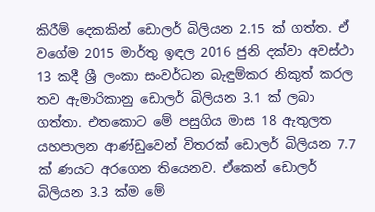කිරීම් දෙකකින් ඩොලර් බිලියන 2.15 ක් ගත්ත. ඒ වගේම 2015 මාර්තු ඉඳල 2016 ජුනි දක්වා අවස්ථා 13 කදී ශ්‍රී ලංකා සංවර්ධන බැඳුම්කර නිකුත් කරල තව ඇමාරිකානු ඩොලර් බිලියන 3.1 ක් ලබා ගත්තා. එතකොට මේ පසුගිය මාස 18 ඇතුලත යහපාලන ආණ්ඩුවෙන් විතරක් ඩොලර් බිලියන 7.7 ක් ණයට අරගෙන තියෙනව. ඒකෙන් ඩොලර් බිලියන 3.3 ක්ම මේ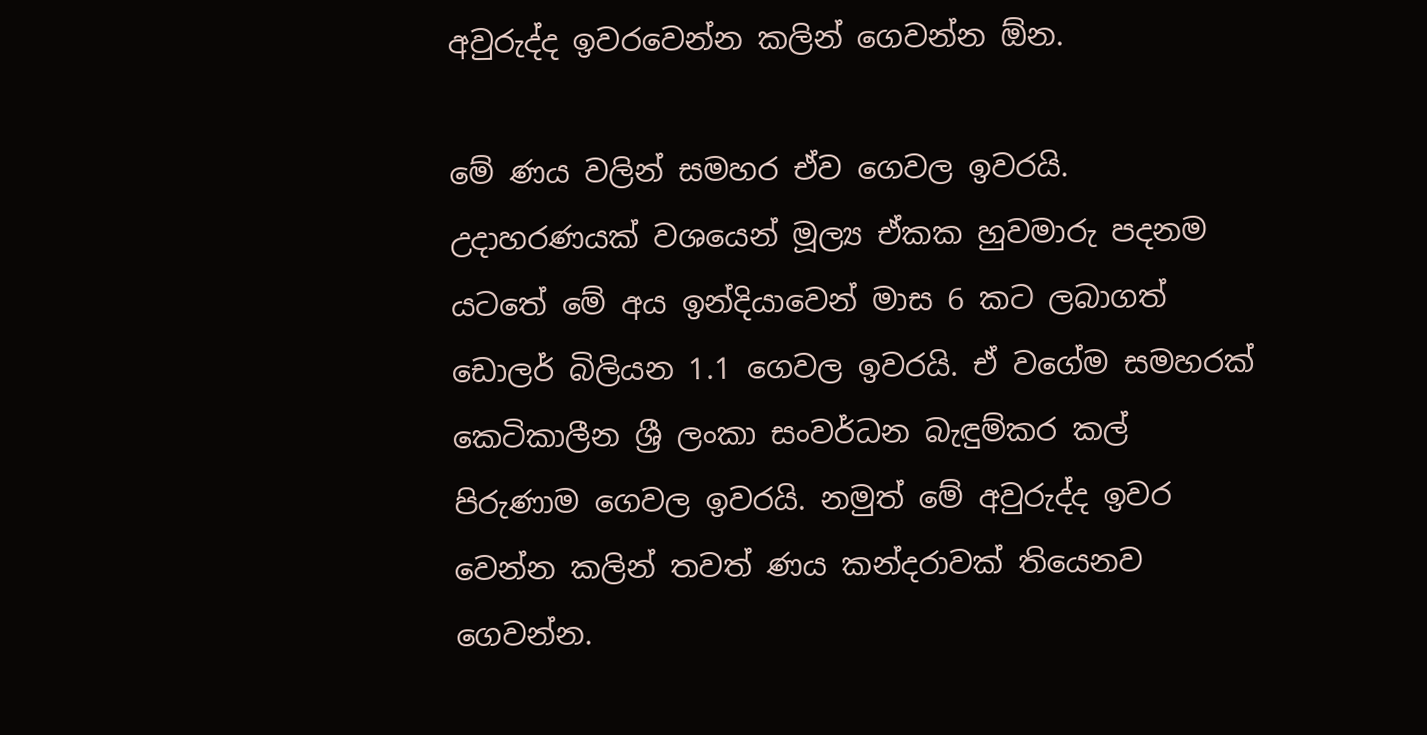අවුරුද්ද ඉවරවෙන්න කලින් ගෙවන්න ඕන.

මේ ණය වලින් සමහර ඒව ගෙවල ඉවරයි. උදාහරණයක් වශයෙන් මූල්‍ය ඒකක හුවමාරු පදනම යටතේ මේ අය ඉන්දියාවෙන් මාස 6 කට ලබාගත් ඩොලර් බිලියන 1.1 ගෙවල ඉවරයි. ඒ වගේම සමහරක් කෙටිකාලීන ශ්‍රී ලංකා සංවර්ධන බැඳුම්කර කල් පිරුණාම ගෙවල ඉවරයි. නමුත් මේ අවුරුද්ද ඉවර වෙන්න කලින් තවත් ණය කන්දරාවක් තියෙනව ගෙවන්න.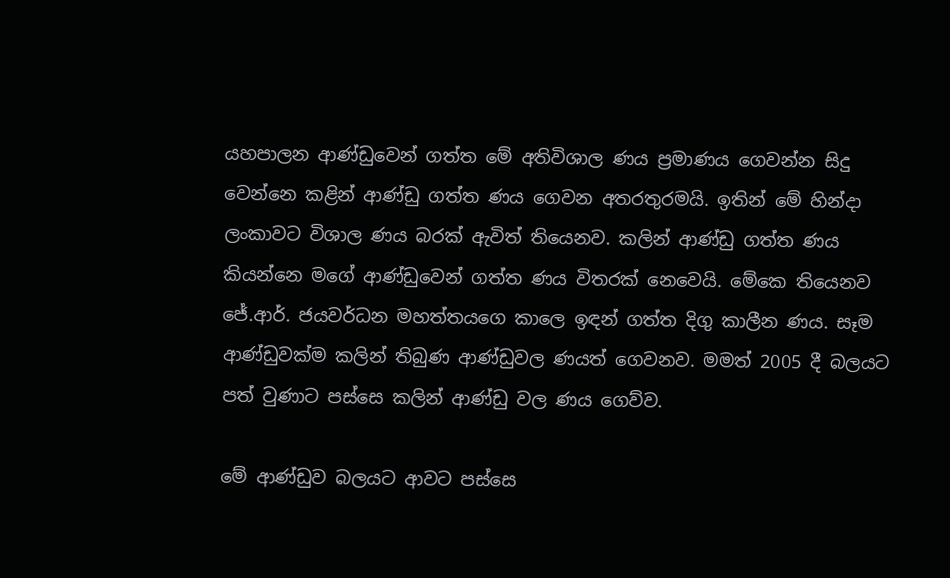යහපාලන ආණ්ඩුවෙන් ගත්ත මේ අතිවිශාල ණය ප්‍රමාණය ගෙවන්න සිදු වෙන්නෙ කළින් ආණ්ඩු ගත්ත ණය ගෙවන අතරතුරමයි. ඉතින් මේ හින්දා ලංකාවට විශාල ණය බරක් ඇවිත් තියෙනව. කලින් ආණ්ඩු ගත්ත ණය කියන්නෙ මගේ ආණ්ඩුවෙන් ගත්ත ණය විතරක් නෙවෙයි. මේකෙ තියෙනව ජේ.ආර්. ජයවර්ධන මහත්තයගෙ කාලෙ ඉඳන් ගත්ත දිගු කාලීන ණය. සෑම ආණ්ඩුවක්ම කලින් තිබුණ ආණ්ඩුවල ණයත් ගෙවනව. මමත් 2005 දී බලයට පත් වුණාට පස්සෙ කලින් ආණ්ඩු වල ණය ගෙව්ව.

මේ ආණ්ඩුව බලයට ආවට පස්සෙ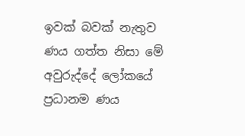ඉවක් බවක් නැතුව ණය ගත්ත නිසා මේ අවුරුද්දේ ලෝකයේ ප්‍රධානම ණය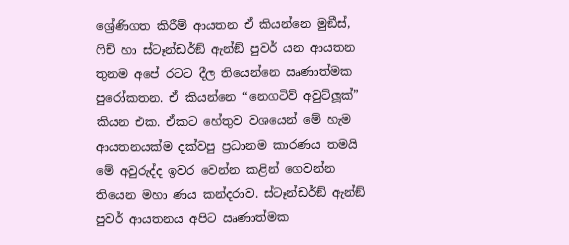ශ්‍රේණිගත කිරීම් ආයතන ඒ කියන්නෙ මුඞීස්, ෆිච් හා ස්ටෑන්ඩර්ඞ් ඇන්ඞ් පුවර් යන ආයතන තුනම අපේ රටට දීල තියෙන්නෙ ඍණාත්මක පුරෝකතන. ඒ කියන්නෙ “නෙගටිව් අවුට්ලූක්” කියන එක. ඒකට හේතුව වශයෙන් මේ හැම ආයතනයක්ම දක්වපු ප්‍රධානම කාරණය තමයි මේ අවුරුද්ද ඉවර වෙන්න කළින් ගෙවන්න තියෙන මහා ණය කන්දරාව. ස්ටෑන්ඩර්ඞ් ඇන්ඞ් පුවර් ආයතනය අපිට ඍණාත්මක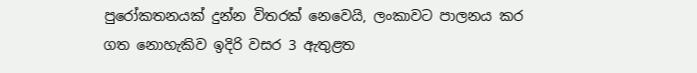පුරෝකතනයක් දුන්න විතරක් නෙවෙයි, ලංකාවට පාලනය කර ගත නොහැකිව ඉදිරි වසර 3 ඇතුළත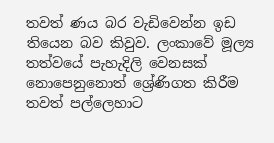තවත් ණය බර වැඩිවෙන්න ඉඩ තියෙන බව කිවුව. ලංකාවේ මූල්‍ය තත්වයේ පැහැදිලි වෙනසක් නොපෙනුනොත් ශ්‍රේණිගත කිරීම තවත් පල්ලෙහාට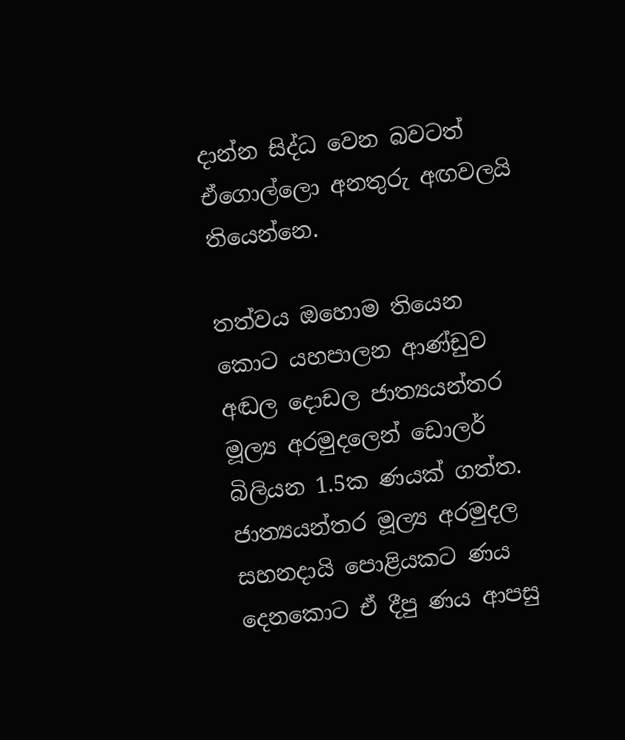දාන්න සිද්ධ වෙන බවටත් ඒගොල්ලො අනතුරු අඟවලයි තියෙන්නෙ.

තත්වය ඔහොම තියෙන කොට යහපාලන ආණ්ඩුව අඬල දොඩල ජාත්‍යයන්තර මූල්‍ය අරමුදලෙන් ඩොලර් බිලියන 1.5ක ණයක් ගත්ත. ජාත්‍යයන්තර මූල්‍ය අරමුදල සහනදායි පොළියකට ණය දෙනකොට ඒ දීපු ණය ආපසු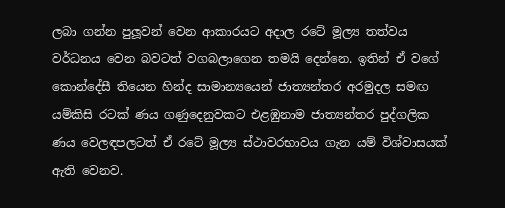ලබා ගන්න පුලූවන් වෙන ආකාරයට අදාල රටේ මූල්‍ය තත්වය වර්ධනය වෙන බවටත් වගබලාගෙන තමයි දෙන්නෙ. ඉතින් ඒ වගේ කොන්දේසී තියෙන හින්ද සාමාන්‍යයෙන් ජාත්‍යන්තර අරමුදල සමඟ යම්කිසි රටක් ණය ගණුදෙනුවකට එළඹුනාම ජාත්‍යන්තර පුද්ගලික ණය වෙලඳපලටත් ඒ රටේ මූල්‍ය ස්ථාවරභාවය ගැන යම් විශ්වාසයක් ඇති වෙනව.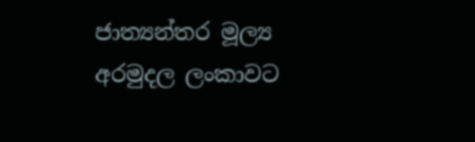ජාත්‍යන්තර මූල්‍ය අරමුදල ලංකාවට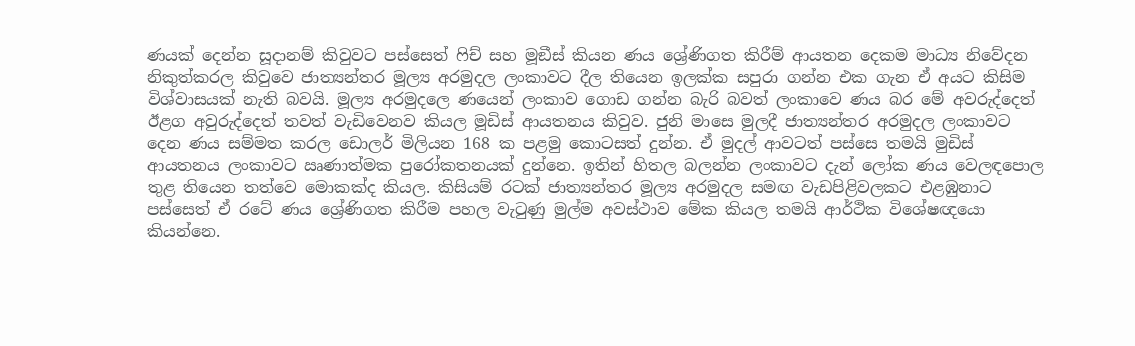ණයක් දෙන්න සූදානම් කිවුවට පස්සෙත් ෆිච් සහ මූඞීස් කියන ණය ශ්‍රේණිගත කිරීම් ආයතන දෙකම මාධ්‍ය නිවේදන නිකුත්කරල කිවුවෙ ජාත්‍යන්තර මූල්‍ය අරමුදල ලංකාවට දීල තියෙන ඉලක්ක සපුරා ගන්න එක ගැන ඒ අයට කිසිම විශ්වාසයක් නැති බවයි. මූල්‍ය අරමුදලෙ ණයෙන් ලංකාව ගොඩ ගන්න බැරි බවත් ලංකාවෙ ණය බර මේ අවරුද්දෙත් ඊළග අවුරුද්දෙත් තවත් වැඩිවෙනව කියල මූඩිස් ආයතනය කිවුව. ජුනි මාසෙ මුලදී ජාත්‍යන්තර අරමුදල ලංකාවට දෙන ණය සම්මත කරල ඩොලර් මිලියන 168 ක පළමු කොටසත් දුන්න. ඒ මුදල් ආවටත් පස්සෙ තමයි මුඩිස් ආයතනය ලංකාවට ඍණාත්මක පුරෝකතනයක් දුන්නෙ. ඉතින් හිතල බලන්න ලංකාවට දැන් ලෝක ණය වෙලඳපොල තුළ තියෙන තත්වෙ මොකක්ද කියල. කිසියම් රටක් ජාත්‍යන්තර මූල්‍ය අරමුදල සමඟ වැඩපිළිවලකට එළඹුනාට පස්සෙත් ඒ රටේ ණය ශ්‍රේණිගත කිරීම පහල වැටුණු මුල්ම අවස්ථාව මේක කියල තමයි ආර්ථික විශේෂඥයො කියන්නෙ.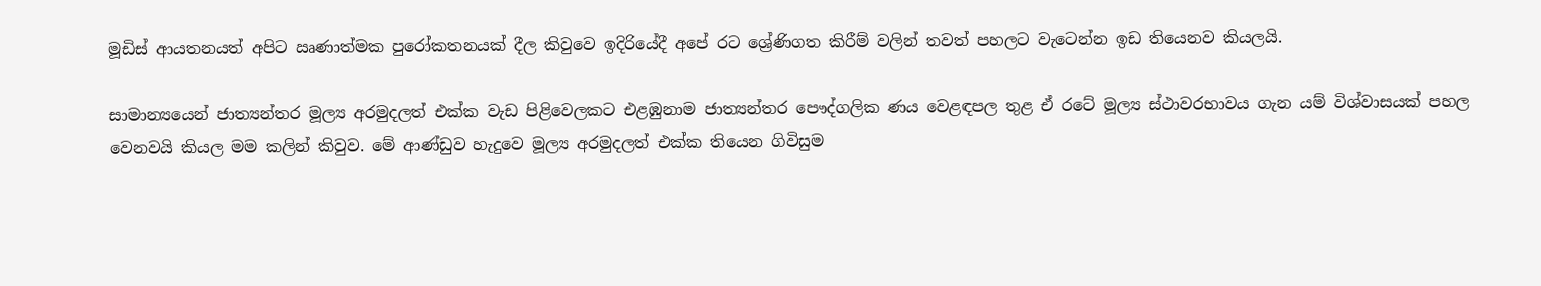මූඩිස් ආයතනයත් අපිට ඍණාත්මක පුරෝකතනයක් දීල කිවුවෙ ඉදිරියේදී අපේ රට ශ්‍රේණිගත කිරීම් වලින් තවත් පහලට වැටෙන්න ඉඩ තියෙනව කියලයි.

සාමාන්‍යයෙන් ජාත්‍යන්තර මූල්‍ය අරමුදලත් එක්ක වැඩ පිළිවෙලකට එළඹුනාම ජාත්‍යන්තර පෞද්ගලික ණය වෙළඳපල තුළ ඒ රටේ මූල්‍ය ස්ථාවරභාවය ගැන යම් විශ්වාසයක් පහල වෙනවයි කියල මම කලින් කිවුව. මේ ආණ්ඩුව හැදුවෙ මූල්‍ය අරමුදලත් එක්ක තියෙන ගිවිසුම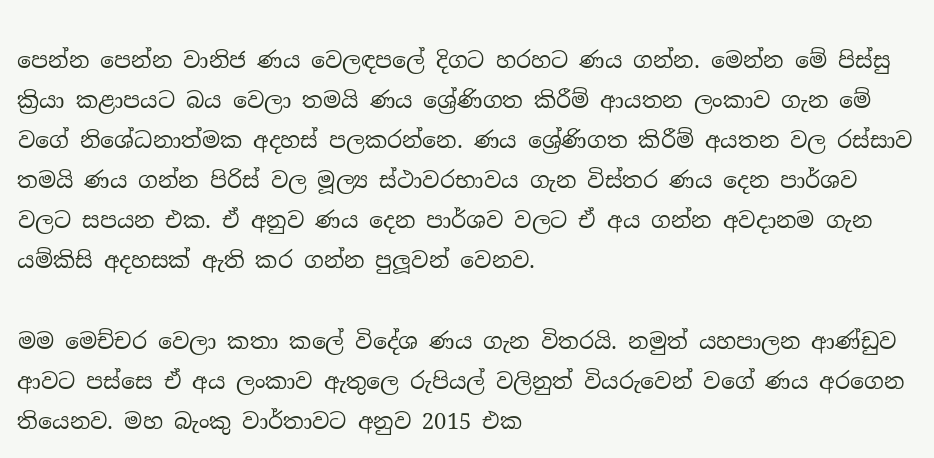පෙන්න පෙන්න වානිජ ණය වෙලඳපලේ දිගට හරහට ණය ගන්න. මෙන්න මේ පිස්සු ක්‍රියා කළාපයට බය වෙලා තමයි ණය ශ්‍රේණිගත කිරීම් ආයතන ලංකාව ගැන මේ වගේ නිශේධනාත්මක අදහස් පලකරන්නෙ. ණය ශ්‍රේණිගත කිරීම් අයතන වල රස්සාව තමයි ණය ගන්න පිරිස් වල මූල්‍ය ස්ථාවරභාවය ගැන විස්තර ණය දෙන පාර්ශව වලට සපයන එක. ඒ අනුව ණය දෙන පාර්ශව වලට ඒ අය ගන්න අවදානම ගැන යම්කිසි අදහසක් ඇති කර ගන්න පුලූවන් වෙනව.

මම මෙච්චර වෙලා කතා කලේ විදේශ ණය ගැන විතරයි. නමුත් යහපාලන ආණ්ඩුව ආවට පස්සෙ ඒ අය ලංකාව ඇතුලෙ රුපියල් වලිනුත් වියරුවෙන් වගේ ණය අරගෙන තියෙනව. මහ බැංකු වාර්තාවට අනුව 2015 එක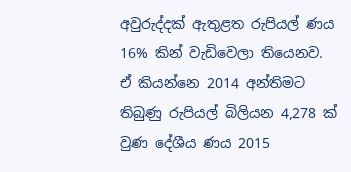අවුරුද්දක් ඇතුළත රුපියල් ණය 16% කින් වැඩිවෙලා තියෙනව. ඒ කියන්නෙ 2014 අන්තිමට තිබුණු රුපියල් බිලියන 4,278 ක් වුණ දේශීය ණය 2015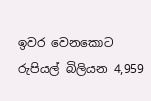ඉවර වෙනකොට රුපියල් බිලියන 4,959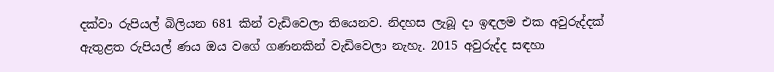දක්වා රුපියල් බිලියන 681 කින් වැඩිවෙලා තියෙනව. නිදහස ලැබූ දා ඉඳලම එක අවුරුද්දක් ඇතුළත රුපියල් ණය ඔය වගේ ගණනකින් වැඩිවෙලා නැහැ. 2015 අවුරුද්ද සඳහා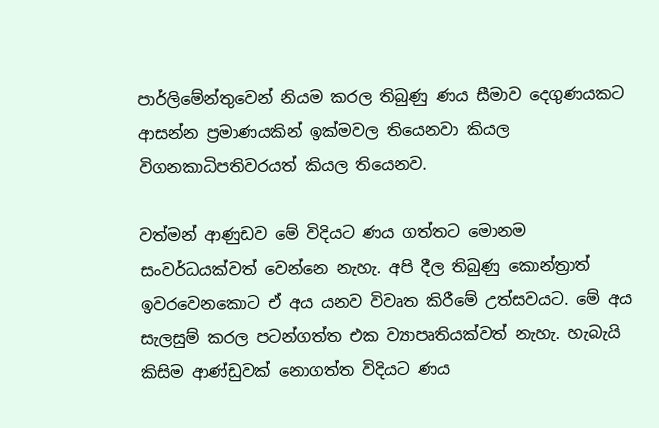පාර්ලිමේන්තුවෙන් නියම කරල තිබුණු ණය සීමාව දෙගුණයකට ආසන්න ප්‍රමාණයකින් ඉක්මවල තියෙනවා කියල විගනකාධිපතිවරයත් කියල තියෙනව.

වත්මන් ආණුඩව මේ විදියට ණය ගත්තට මොනම සංවර්ධයක්වත් වෙන්නෙ නැහැ. අපි දීල තිබුණු කොන්ත්‍රාත් ඉවරවෙනකොට ඒ අය යනව විවෘත කිරීමේ උත්සවයට. මේ අය සැලසුම් කරල පටන්ගත්ත එක ව්‍යාපෘතියක්වත් නැහැ. හැබැයි කිසිම ආණ්ඩුවක් නොගත්ත විදියට ණය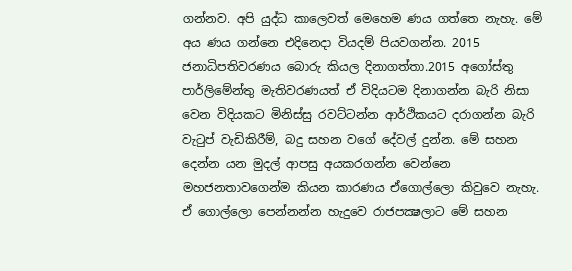ගන්නව. අපි යුද්ධ කාලෙවත් මෙහෙම ණය ගත්තෙ නැහැ. මේ අය ණය ගන්නෙ එදිනෙදා වියදම් පියවගන්න. 2015 ජනාධිපතිවරණය බොරු කියල දිනාගත්තා.2015 අගෝස්තු පාර්ලිමේන්තු මැතිවරණයත් ඒ විදියටම දිනාගන්න බැරි නිසා වෙන විදියකට මිනිස්සු රවට්ටන්න ආර්ථිකයට දරාගන්න බැරි වැටුප් වැඩිකිරීම්, බදු සහන වගේ දේවල් දුන්න. මේ සහන දෙන්න යන මුදල් ආපසු අයකරගන්න වෙන්නෙ මහජනතාවගෙන්ම කියන කාරණය ඒගොල්ලො කිවුවෙ නැහැ. ඒ ගොල්ලො පෙන්නන්න හැදුවෙ රාජපක්‍ෂලාට මේ සහන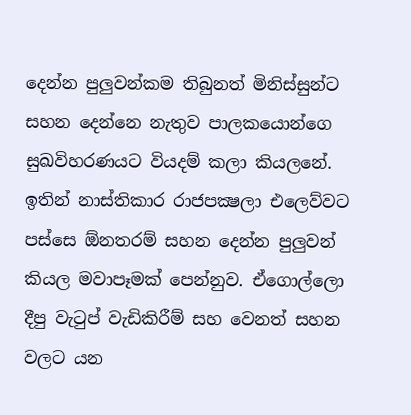දෙන්න පුලුවන්කම තිබුනත් මිනිස්සුන්ට සහන දෙන්නෙ නැතුව පාලකයොන්ගෙ සුඛවිහරණයට වියදම් කලා කියලනේ. ඉතින් නාස්තිකාර රාජපක්‍ෂලා එලෙව්වට පස්සෙ ඕනතරම් සහන දෙන්න පුලුවන් කියල මවාපෑමක් පෙන්නුව. ඒගොල්ලො දීපු වැටුප් වැඩිකිරීම් සහ වෙනත් සහන වලට යන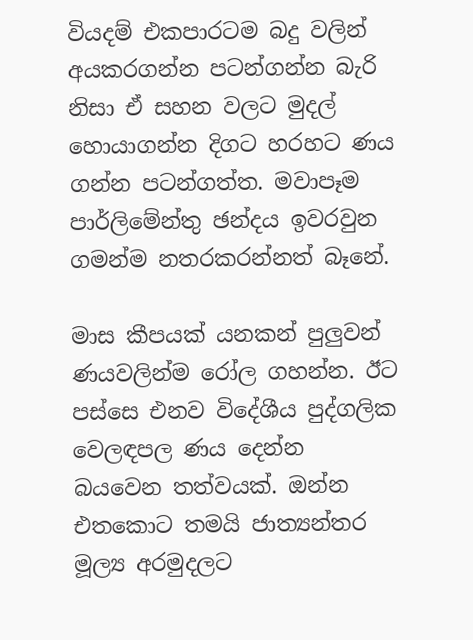වියදම් එකපාරටම බදු වලින් අයකරගන්න පටන්ගන්න බැරි නිසා ඒ සහන වලට මුදල් හොයාගන්න දිගට හරහට ණය ගන්න පටන්ගත්ත. මවාපෑම පාර්ලිමේන්තු ඡන්දය ඉවරවුන ගමන්ම නතරකරන්නත් බෑනේ.

මාස කීපයක් යනකන් පුලුවන් ණයවලින්ම රෝල ගහන්න. ඊට පස්සෙ එනව විදේශීය පුද්ගලික වෙලඳපල ණය දෙන්න බයවෙන තත්වයක්. ඔන්න එතකොට තමයි ජාත්‍යන්තර මූල්‍ය අරමුදලට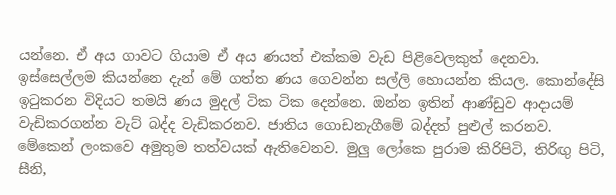යන්නෙ. ඒ අය ගාවට ගියාම ඒ අය ණයත් එක්කම වැඩ පිළිවෙලකුත් දෙනවා. ඉස්සෙල්ලම කියන්නෙ දැන් මේ ගත්ත ණය ගෙවන්න සල්ලි හොයන්න කියල. කොන්දේසි ඉටුකරන විදියට තමයි ණය මුදල් ටික ටික දෙන්නෙ. ඔන්න ඉතින් ආණ්ඩුව ආදායම් වැඩිකරගන්න වැට් බද්ද වැඩිකරනව. ජාතිය ගොඩනැගීමේ බද්දත් පුළුල් කරනව. මේකෙන් ලංකවෙ අමුතුම තත්වයක් ඇතිවෙනව. මුලු ලෝකෙ පුරාම කිරිපිටි, තිරිඟු පිටි, සීනි,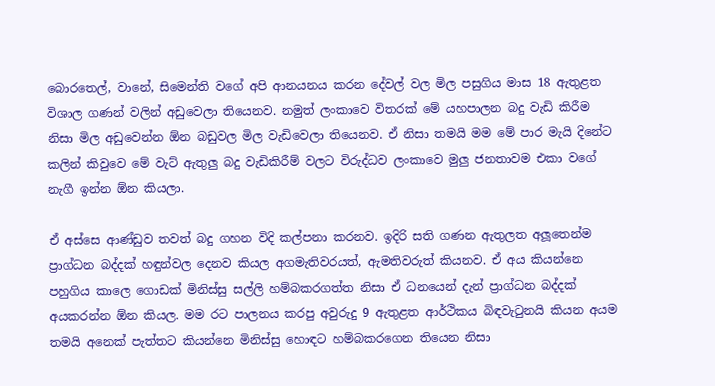බොරතෙල්, වානේ, සිමෙන්ති වගේ අපි ආනයනය කරන දේවල් වල මිල පසුගිය මාස 18 ඇතුළත විශාල ගණන් වලින් අඩුවෙලා තියෙනව. නමුත් ලංකාවෙ විතරක් මේ යහපාලන බදු වැඩි කිරීම නිසා මිල අඩුවෙන්න ඕන බඩුවල මිල වැඩිවෙලා තියෙනව. ඒ නිසා තමයි මම මේ පාර මැයි දිනේට කලින් කිවුවෙ මේ වැට් ඇතුලු බදු වැඩිකිරීම් වලට විරුද්ධව ලංකාවෙ මුලු ජනතාවම එකා වගේ නැගී ඉන්න ඕන කියලා.

ඒ අස්සෙ ආණ්ඩුව තවත් බදු ගහන විදි කල්පනා කරනව. ඉදිරි සති ගණන ඇතුලත අලූතෙන්ම ප්‍රාග්ධන බද්දක් හඳුන්වල දෙනව කියල අගමැතිවරයත්, ඇමතිවරුත් කියනව. ඒ අය කියන්නෙ පහුගිය කාලෙ ගොඩක් මිනිස්සු සල්ලි හම්බකරගත්ත නිසා ඒ ධනයෙන් දැන් ප්‍රාග්ධන බද්දක් අයකරන්න ඕන කියල. මම රට පාලනය කරපු අවුරුදු 9 ඇතුළත ආර්ථිකය බිඳවැටුනයි කියන අයම තමයි අනෙක් පැත්තට කියන්නෙ මිනිස්සු හොඳට හම්බකරගෙන තියෙන නිසා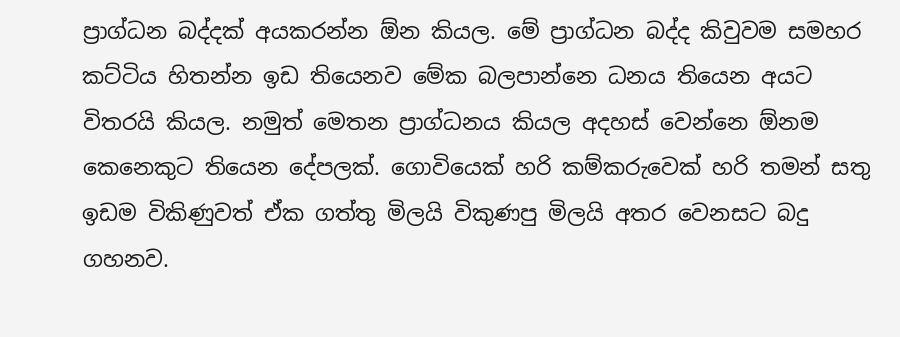ප්‍රාග්ධන බද්දක් අයකරන්න ඕන කියල. මේ ප්‍රාග්ධන බද්ද කිවුවම සමහර කට්ටිය හිතන්න ඉඩ තියෙනව මේක බලපාන්නෙ ධනය තියෙන අයට විතරයි කියල. නමුත් මෙතන ප්‍රාග්ධනය කියල අදහස් වෙන්නෙ ඕනම කෙනෙකුට තියෙන දේපලක්. ගොවියෙක් හරි කම්කරුවෙක් හරි තමන් සතු ඉඩම විකිණුවත් ඒක ගත්තු මිලයි විකුණපු මිලයි අතර වෙනසට බදු ගහනව.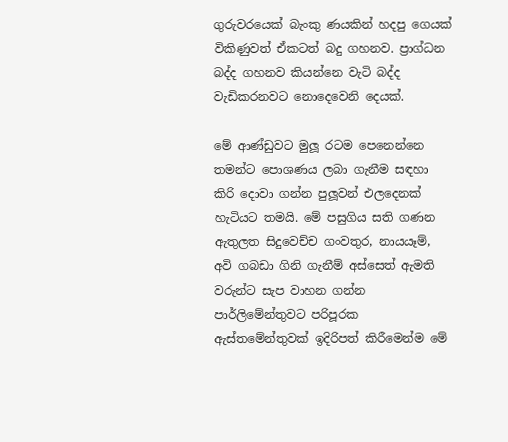ගුරුවරයෙක් බැංකු ණයකින් හදපු ගෙයක් විකිණුවත් ඒකටත් බදු ගහනව. ප්‍රාග්ධන බද්ද ගහනව කියන්නෙ වැටි බද්ද වැඩිකරනවට නොදෙවෙනි දෙයක්.

මේ ආණ්ඩුවට මුලූ රටම පෙනෙන්නෙ තමන්ට පොශණය ලබා ගැනීම සඳහා කිරි දොවා ගන්න පුලූවන් එලදෙනක් හැටියට තමයි. මේ පසුගිය සති ගණන ඇතුලත සිදුවෙච්ච ගංවතුර, නායයෑම්, අවි ගබඩා ගිනි ගැනීම් අස්සෙත් ඇමති වරුන්ට සැප වාහන ගන්න පාර්ලිමේන්තුවට පරිපූරක ඇස්තමේන්තුවක් ඉදිරිපත් කිරීමෙන්ම මේ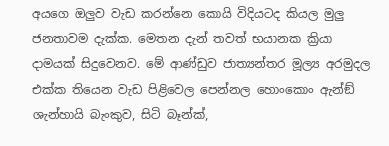අයගෙ ඔලුව වැඩ කරන්නෙ කොයි විදියටද කියල මුලු ජනතාවම දැක්ක. මෙතන දැන් තවත් භයානක ක්‍රියා දාමයක් සිදුවෙනව. මේ ආණ්ඩුව ජාත්‍යන්තර මූල්‍ය අරමුදල එක්ක තියෙන වැඩ පිළිවෙල පෙන්නල හොංකොං ඇන්ඞ් ශැන්හායි බැංකුව, සිටි බෑන්ක්,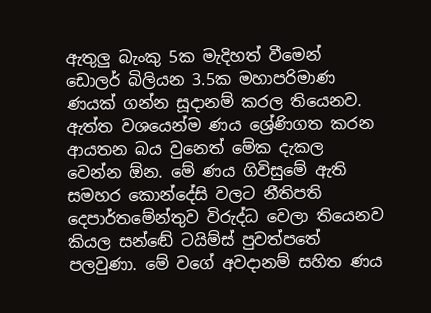ඇතුලු බැංකු 5ක මැදිහත් වීමෙන් ඩොලර් බිලියන 3.5ක මහාපරිමාණ ණයක් ගන්න සූදානම් කරල තියෙනව. ඇත්ත වශයෙන්ම ණය ශ්‍රේණිගත කරන ආයතන බය වුනෙත් මේක දැකල වෙන්න ඕන. මේ ණය ගිවිසුමේ ඇති සමහර කොන්දේසි වලට නීතිපති දෙපාර්තමේන්තුව විරුද්ධ වෙලා තියෙනව කියල සන්ඬේ ටයිම්ස් පුවත්පතේ පලවුණා. මේ වගේ අවදානම් සහිත ණය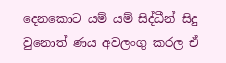දෙනකොට යම් යම් සිද්ධීන් සිදු වුනොත් ණය අවලංගු කරල ඒ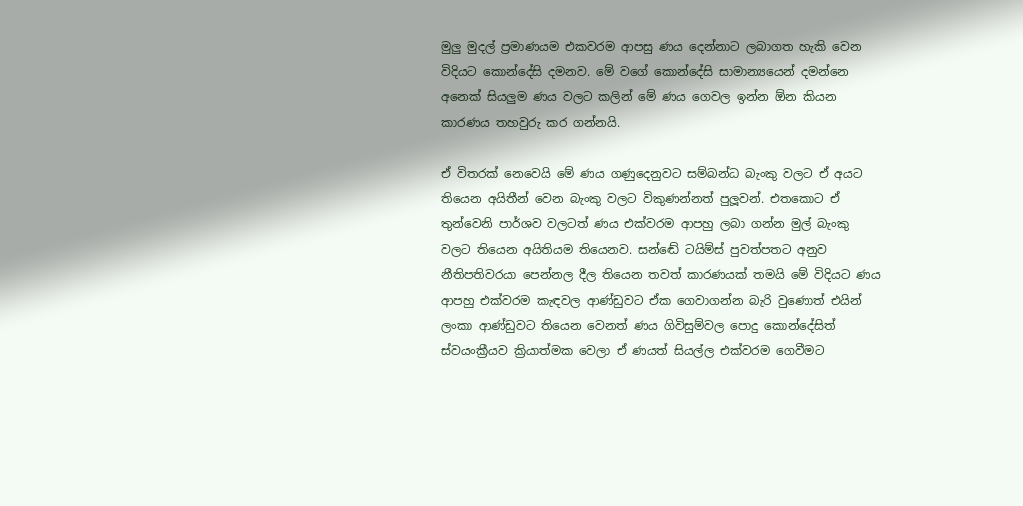මුලු මුදල් ප්‍රමාණයම එකවරම ආපසු ණය දෙන්නාට ලබාගත හැකි වෙන විදියට කොන්දේසි දමනව. මේ වගේ කොන්දේසි සාමාන්‍යයෙන් දමන්නෙ අනෙක් සියලුම ණය වලට කලින් මේ ණය ගෙවල ඉන්න ඕන කියන කාරණය තහවුරු කර ගන්නයි.

ඒ විතරක් නෙවෙයි මේ ණය ගණුදෙනුවට සම්බන්ධ බැංකු වලට ඒ අයට තියෙන අයිතීන් වෙන බැංකු වලට විකුණන්නත් පුලූවන්. එතකොට ඒ තුන්වෙනි පාර්ශව වලටත් ණය එක්වරම ආපහු ලබා ගන්න මුල් බැංකු වලට තියෙන අයිතියම තියෙනව. සන්ඬේ ටයිම්ස් පුවත්පතට අනුව නීතිපතිවරයා පෙන්නල දීල තියෙන තවත් කාරණයක් තමයි මේ විදියට ණය ආපහු එක්වරම කැඳවල ආණ්ඩුවට ඒක ගෙවාගන්න බැරි වුණොත් එයින් ලංකා ආණ්ඩුවට තියෙන වෙනත් ණය ගිවිසුම්වල පොදු කොන්දේසිත් ස්වයංක්‍රීයව ක්‍රියාත්මක වෙලා ඒ ණයත් සියල්ල එක්වරම ගෙවීමට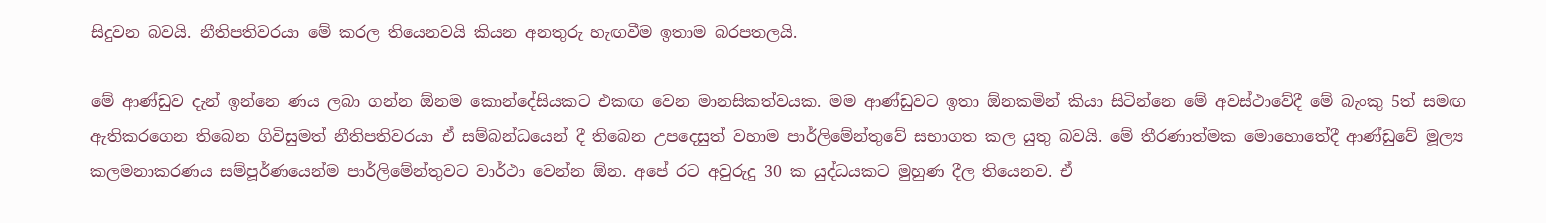සිදුවන බවයි. නීතිපතිවරයා මේ කරල තියෙනවයි කියන අනතුරු හැඟවීම ඉතාම බරපතලයි.

මේ ආණ්ඩුව දැන් ඉන්නෙ ණය ලබා ගන්න ඕනම කොන්දේසියකට එකඟ වෙන මානසිකත්වයක. මම ආණ්ඩුවට ඉතා ඕනකමින් කියා සිටින්නෙ මේ අවස්ථාවේදී මේ බැංකු 5ත් සමඟ ඇතිකරගෙන තිබෙන ගිවිසුමත් නීතිපතිවරයා ඒ සම්බන්ධයෙන් දී තිබෙන උපදෙසුත් වහාම පාර්ලිමේන්තුවේ සභාගත කල යුතු බවයි. මේ තීරණාත්මක මොහොතේදී ආණ්ඩුවේ මූල්‍ය කලමනාකරණය සම්පූර්ණයෙන්ම පාර්ලිමේන්තුවට වාර්ථා වෙන්න ඕන. අපේ රට අවුරුදු 30 ක යුද්ධයකට මුහුණ දීල තියෙනව. ඒ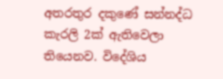අතරතුර දකුණේ සන්නද්ධ කැරලි 2ක් ඇතිවෙලා තියෙනව. විදේශිය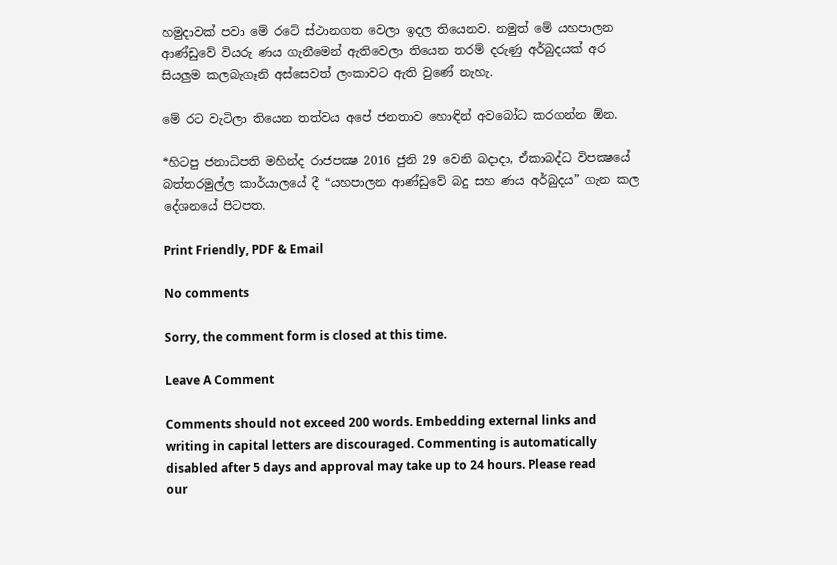හමුදාවක් පවා මේ රටේ ස්ථානගත වෙලා ඉදල තියෙනව. නමුත් මේ යහපාලන ආණ්ඩුවේ වියරු ණය ගැනීමෙන් ඇතිවෙලා තියෙන තරම් දරුණු අර්බුදයක් අර සියලුම කලබැගෑනි අස්සෙවත් ලංකාවට ඇති වුණේ නැහැ.

මේ රට වැටිලා තියෙන තත්වය අපේ ජනතාව හොඳින් අවබෝධ කරගන්න ඕන.

*හිටපු ජනාධිපති මහින්ද රාජපක්‍ෂ 2016 ජුනි 29 වෙනි බදාදා, ඒකාබද්ධ විපක්‍ෂයේ බත්තරමුල්ල කාර්යාලයේ දී “යහපාලන ආණ්ඩුවේ බදු සහ ණය අර්බුදය” ගැන කල දේශනයේ පිටපත.

Print Friendly, PDF & Email

No comments

Sorry, the comment form is closed at this time.

Leave A Comment

Comments should not exceed 200 words. Embedding external links and writing in capital letters are discouraged. Commenting is automatically disabled after 5 days and approval may take up to 24 hours. Please read our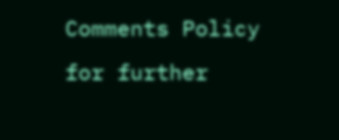Comments Policy for further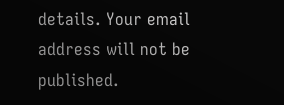details. Your email address will not be published.